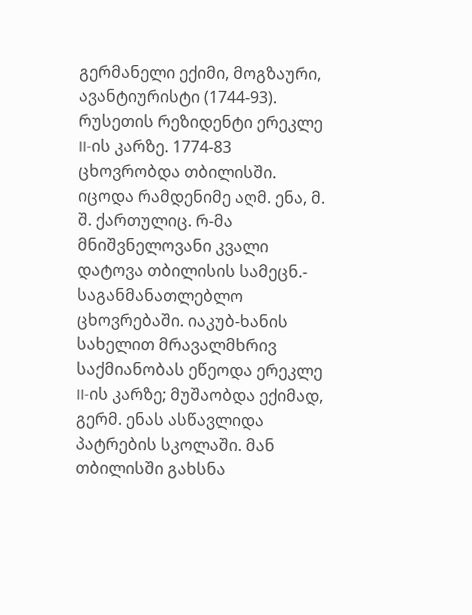გერმანელი ექიმი, მოგზაური, ავანტიურისტი (1744-93). რუსეთის რეზიდენტი ერეკლე II-ის კარზე. 1774-83 ცხოვრობდა თბილისში. იცოდა რამდენიმე აღმ. ენა, მ. შ. ქართულიც. რ-მა მნიშვნელოვანი კვალი დატოვა თბილისის სამეცნ.- საგანმანათლებლო ცხოვრებაში. იაკუბ-ხანის სახელით მრავალმხრივ საქმიანობას ეწეოდა ერეკლე II-ის კარზე; მუშაობდა ექიმად, გერმ. ენას ასწავლიდა პატრების სკოლაში. მან თბილისში გახსნა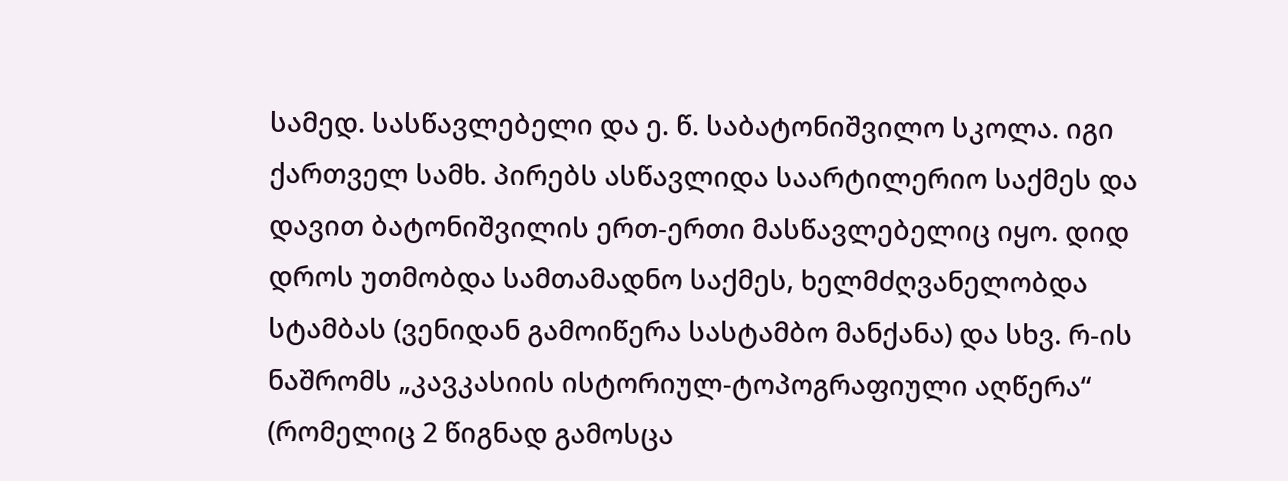სამედ. სასწავლებელი და ე. წ. საბატონიშვილო სკოლა. იგი ქართველ სამხ. პირებს ასწავლიდა საარტილერიო საქმეს და დავით ბატონიშვილის ერთ-ერთი მასწავლებელიც იყო. დიდ დროს უთმობდა სამთამადნო საქმეს, ხელმძღვანელობდა სტამბას (ვენიდან გამოიწერა სასტამბო მანქანა) და სხვ. რ-ის ნაშრომს „კავკასიის ისტორიულ-ტოპოგრაფიული აღწერა“ (რომელიც 2 წიგნად გამოსცა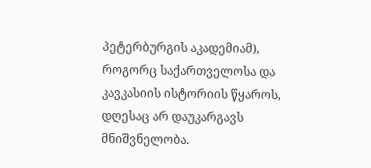პეტერბურგის აკადემიამ), როგორც საქართველოსა და კავკასიის ისტორიის წყაროს, დღესაც არ დაუკარგავს მნიშვნელობა.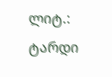ლიტ.: ტარდი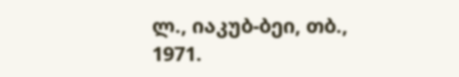ლ., იაკუბ-ბეი, თბ., 1971.